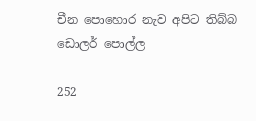චීන පොහොර නැව අපිට තිබ්බ ඩොලර් පොල්ල

252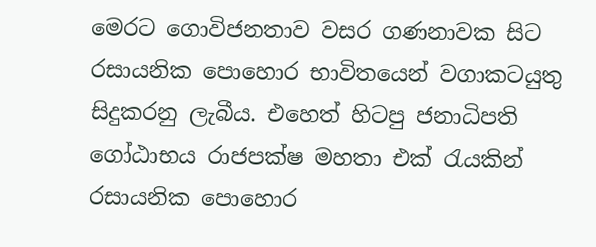මෙරට ගොවිජනතාව වසර ගණනාවක සිට රසායනික පොහොර භාවිතයෙන් වගාකටයුතු සිදුකරනු ලැබීය. එහෙත් හිටපු ජනාධිපති ගෝඨාභය රාජපක්ෂ මහතා එක් රැයකින් රසායනික පොහොර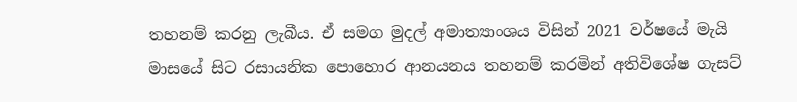තහනම් කරනු ලැබීය. ඒ සමග මුදල් අමාත්‍යාංශය විසින් 2021 වර්ෂයේ මැයි මාසයේ සිට රසායනික පොහොර ආනයනය තහනම් කරමින් අතිවිශේෂ ගැසට්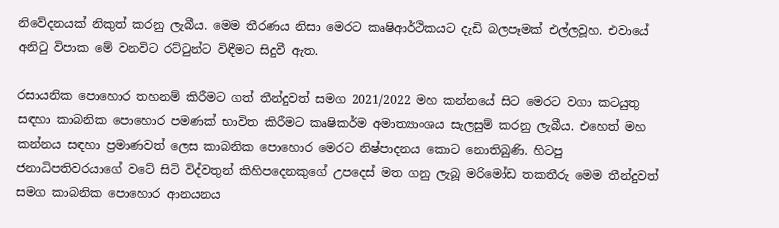නිවේදනයක් නිකුත් කරනු ලැබීය. මෙම තීරණය නිසා මෙරට කෘෂිආර්ථිකයට දැඩි බලපෑමක් එල්ලවූහ. එවායේ අනිටු විපාක මේ වනවිට රට්ටුන්ට විඳීමට සිදුවී ඇත.

රසායනික පොහොර තහනම් කිරීමට ගත් තීන්දුවත් සමග 2021/2022 මහ කන්නයේ සිට මෙරට වගා කටයුතු සඳහා කාබනික පොහොර පමණක් භාවිත කිරීමට කෘෂිකර්ම අමාත්‍යාංශය සැලසුම් කරනු ලැබීය. එහෙත් මහ කන්නය සඳහා ප්‍රමාණවත් ලෙස කාබනික පොහොර මෙරට නිෂ්පාදනය කොට නොතිබුණි. හිටපු ජනාධිපතිවරයාගේ වටේ සිටි විද්වතුන් කිහිපදෙනකුගේ උපදෙස් මත ගනු ලැබූ මරිමෝඩ තකතීරු මෙම තීන්දුවත් සමග කාබනික පොහොර ආනයනය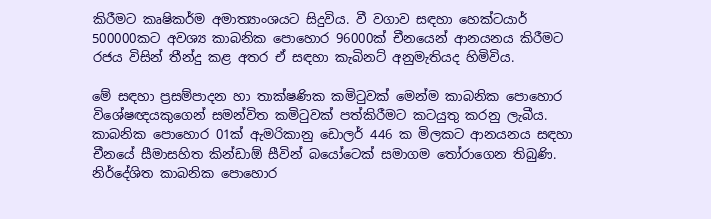කිරීමට කෘෂිකර්ම අමාත්‍යාංශයට සිදුවිය. වී වගාව සඳහා හෙක්ටයාර් 500000කට අවශ්‍ය කාබනික පොහොර 96000ක් චීනයෙන් ආනයනය කිරීමට රජය විසින් තීන්දු කළ අතර ඒ සඳහා කැබිනට් අනුමැතියද හිමිවිය.

මේ සඳහා ප්‍රසම්පාදන හා තාක්ෂණික කමිටුවක් මෙන්ම කාබනික පොහොර විශේෂඥයකුගෙන් සමන්විත කමිටුවක් පත්කිරීමට කටයුතු කරනු ලැබීය. කාබනික පොහොර 01ක් ඇමරිකානු ඩොලර් 446 ක මිලකට ආනයනය සඳහා චීනයේ සීමාසහිත කින්ඩාඕ සීවින් බයෝටෙක් සමාගම තෝරාගෙන තිබුණි. නිර්දේශිත කාබනික පොහොර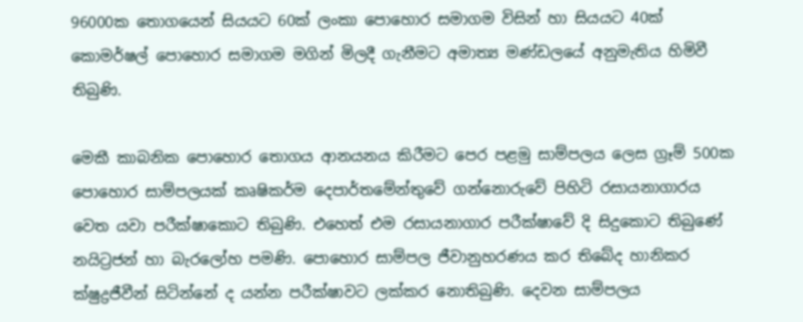96000ක තොගයෙන් සියයට 60ක් ලංකා පොහොර සමාගම විසින් හා සියයට 40ක් කොමර්ෂල් පොහොර සමාගම මගින් මිලදී ගැනීමට අමාත්‍ය මණ්ඩලයේ අනුමැතිය හිමිවී තිබුණි.

මෙකී කාබනික පොහොර තොගය ආනයනය කිරීමට පෙර පළමු සාම්පලය ලෙස ග්‍රෑම් 500ක පොහොර සාම්පලයක් කෘෂිකර්ම දෙපාර්තමේන්තුවේ ගන්නොරුවේ පිහිටි රසායනාගාරය වෙත යවා පරීක්ෂාකොට තිබුණි. එහෙත් එම රසායනාගාර පරීක්ෂාවේ දි සිදුකොට තිබුණේ නයිට්‍රජන් හා බැරලෝහ පමණි. පොහොර සාම්පල ජීවානුහරණය කර තිබේද හානිකර ක්ෂුද්‍රජීවීන් සිටින්නේ ද යන්න පරීක්ෂාවට ලක්කර නොතිබුණි. දෙවන සාම්පලය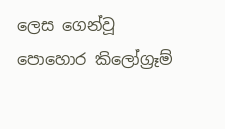ලෙස ගෙන්වූ පොහොර කිලෝග්‍රෑම්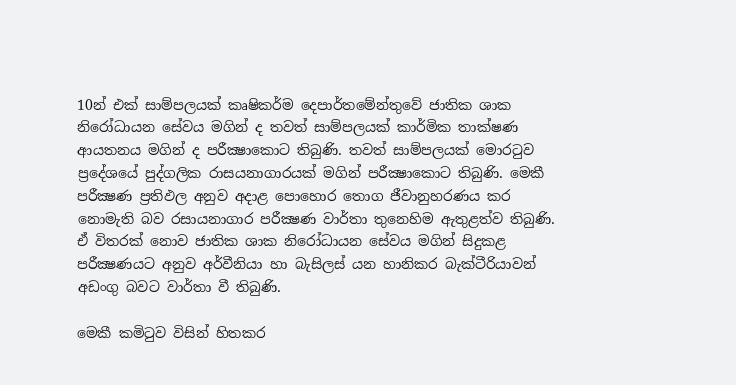10න් එක් සාම්පලයක් කෘෂිකර්ම දෙපාර්තමේන්තුවේ ජාතික ශාක නිරෝධායන සේවය මගින් ද තවත් සාම්පලයක් කාර්මික තාක්ෂණ ආයතනය මගින් ද පරීක්‍ෂාකොට තිබුණි. තවත් සාම්පලයක් මොරටුව ප්‍රදේශයේ පුද්ගලික රාසයනාගාරයක් මගින් පරීක්‍ෂාකොට තිබුණි. මෙකී පරීක්‍ෂණ ප්‍රතිඵල අනුව අදාළ පොහොර තොග ජීවානුහරණය කර නොමැති බව රසායනාගාර පරීක්‍ෂණ වාර්තා තුනෙහිම ඇතුළත්ව තිබුණි. ඒ විතරක් නොව ජාතික ශාක නිරෝධායන සේවය මගින් සිදුකළ පරීක්‍ෂණයට අනුව අර්වීනියා හා බැසිලස් යන හානිකර බැක්ටීරියාවන් අඩංගු බවට වාර්තා වී තිබුණි.

මෙකී කමිටුව විසින් හිතකර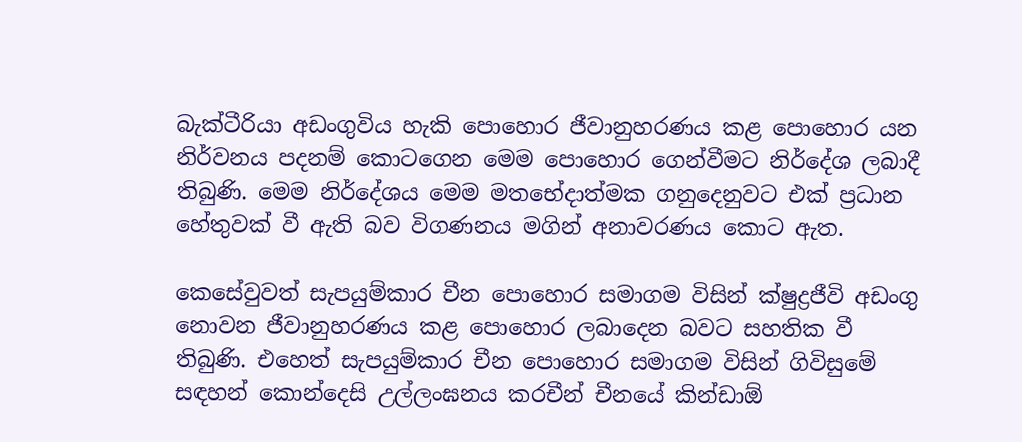බැක්ටීරියා අඩංගුවිය හැකි පොහොර ජීවානුහරණය කළ පොහොර යන නිර්වනය පදනම් කොටගෙන මෙම පොහොර ගෙන්වීමට නිර්දේශ ලබාදී තිබුණි. මෙම නිර්දේශය මෙම මතභේදාත්මක ගනුදෙනුවට එක් ප්‍රධාන හේතුවක් වී ඇති බව විගණනය මගින් අනාවරණය කොට ඇත.

කෙසේවුවත් සැපයුම්කාර චීන පොහොර සමාගම විසින් ක්ෂුද්‍රජීවි අඩංගු නොවන ජීවානුහරණය කළ පොහොර ලබාදෙන බවට සහතික වී තිබුණි. එහෙත් සැපයුම්කාර චීන පොහොර සමාගම විසින් ගිවිසුමේ සඳහන් කොන්දෙසි උල්ලංඝනය කරචීන් චීනයේ කින්ඩාඕ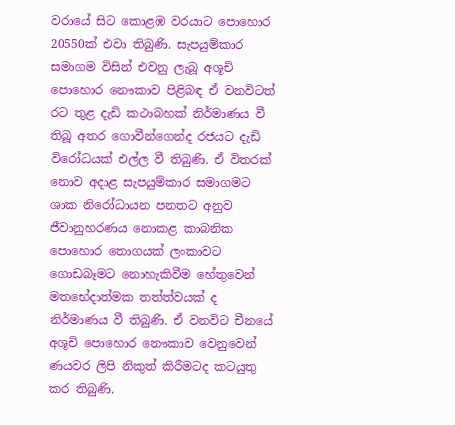වරායේ සිට කොළඹ වරයාට පොහොර 20550ක් එවා තිබුණි. සැපයුම්කාර සමාගම විසින් එවනු ලැබූ අශූචි පොහොර නෞකාව පිළිබඳ ඒ වනවිටත් රට තුළ දැඩි කථාබහක් නිර්මාණය වී තිබූ අතර ගොවීන්ගෙන්ද රජයට දැඩි විරෝධයක් එල්ල වී තිබුණි. ඒ විතරක් නොව අදාළ සැපයුම්කාර සමාගමට ශාක නිරෝධායන පනතට අනුව ජීවානුහරණය නොකළ කාබනික පොහොර තොගයක් ලංකාවට ගොඩබෑමට නොහැකිවීම හේතුවෙන් මතභේදාත්මක තත්ත්වයක් ද නිර්මාණය වී තිබුණි. ඒ වනවිට චීනයේ අශූචි පොහොර නෞකාව වෙනුවෙන් ණයවර ලිපි නිකුත් කිරීමටද කටයුතු කර තිබුණි.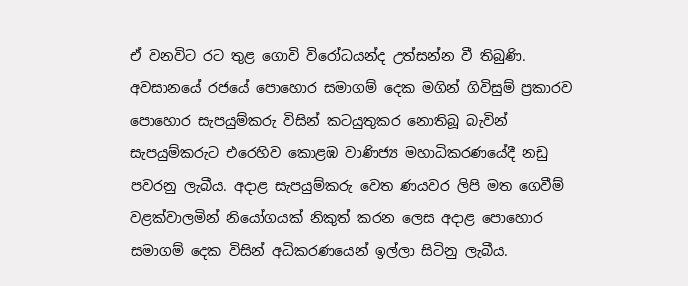ඒ වනවිට රට තුළ ගොවි විරෝධයන්ද උත්සන්න වී තිබුණි. අවසානයේ රජයේ පොහොර සමාගම් දෙක මගින් ගිවිසුම් ප්‍රකාරව පොහොර සැපයුම්කරු විසින් කටයුතුකර නොතිබූ බැවින් සැපයුම්කරුට එරෙහිව කොළඹ වාණිජ්‍ය මහාධිකරණයේදී නඩු පවරනු ලැබීය. අදාළ සැපයුම්කරු වෙත ණයවර ලිපි මත ගෙවීම් වළක්වාලමින් නියෝගයක් නිකුත් කරන ලෙස අදාළ පොහොර සමාගම් දෙක විසින් අධිකරණයෙන් ඉල්ලා සිටිනු ලැබීය.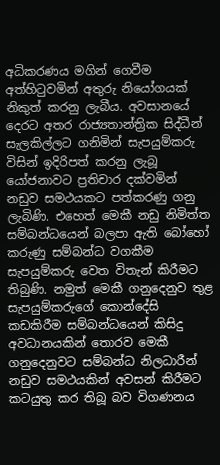අධිකරණය මගින් ගෙවීම අත්හිටුවමින් අතුරු නියෝගයක් නිකුත් කරනු ලැබීය. අවසානයේ දෙරට අතර රාජ්‍යතාන්ත්‍රික සිද්ධීන් සැලකිල්ලට ගනිමින් සැපයුම්කරු විසින් ඉදිරිපත් කරනු ලැබූ යෝජනාවට ප්‍රතිචාර දක්වමින් නඩුව සමථයකට පත්කරණු ගනු ලැබිණි. එහෙත් මෙකී නඩු නිමිත්ත සම්බන්ධයෙන් බලපා ඇති බෝහෝ කරුණු සම්බන්ධ වගකීම සැපයුම්කරු වෙත විතැන් කිරීමට තිබුණි. නමුත් මෙකී ගනුදෙනුව තුළ සැපයුම්කරුගේ කොන්දේසි කඩකිරීම සම්බන්ධයෙන් කිසිදු අවධානයකින් තොරව මෙකී ගනුදෙනුවට සම්බන්ධ නිලධාරීන් නඩුව සමථයකින් අවසන් කිරීමට කටයුතු කර තිබූ බව විගණනය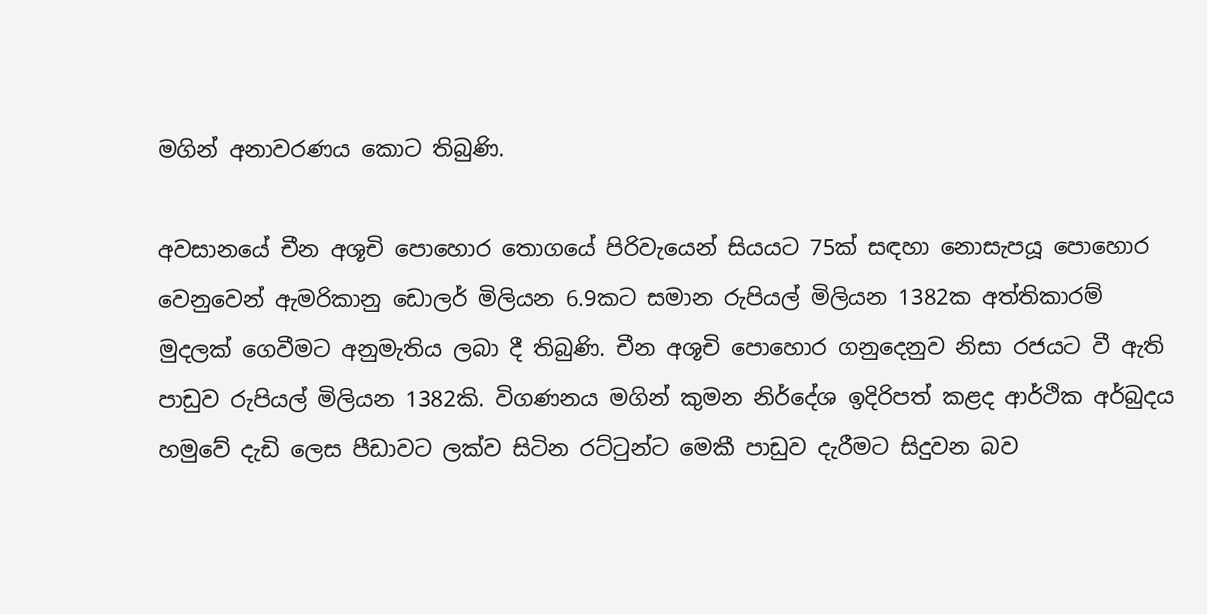මගින් අනාවරණය කොට තිබුණි.

අවසානයේ චීන අශූචි පොහොර තොගයේ පිරිවැයෙන් සියයට 75ක් සඳහා නොසැපයූ පොහොර වෙනුවෙන් ඇමරිකානු ඩොලර් මිලියන 6.9කට සමාන රුපියල් මිලියන 1382ක අත්තිකාරම් මුදලක් ගෙවීමට අනුමැතිය ලබා දී තිබුණි. චීන අශූචි පොහොර ගනුදෙනුව නිසා රජයට වී ඇති පාඩුව රුපියල් මිලියන 1382කි. විගණනය මගින් කුමන නිර්දේශ ඉදිරිපත් කළද ආර්ථික අර්බුදය හමුවේ දැඩි ලෙස පීඩාවට ලක්ව සිටින රට්ටුන්ට මෙකී පාඩුව දැරීමට සිදුවන බව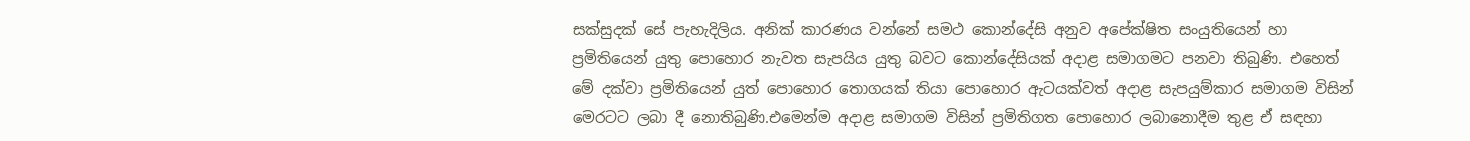සක්සුදක් සේ පැහැදිලිය. අනික් කාරණය වන්නේ සමථ කොන්දේසි අනුව අපේක්ෂිත සංයුතියෙන් හා ප්‍රමිතියෙන් යුතු පොහොර නැවත සැපයිය යුතු බවට කොන්දේසියක් අදාළ සමාගමට පනවා තිබුණි. එහෙත් මේ දක්වා ප්‍රමිතියෙන් යුත් පොහොර තොගයක් තියා පොහොර ඇටයක්වත් අදාළ සැපයුම්කාර සමාගම විසින් මෙරටට ලබා දී නොතිබුණි.එමෙන්ම අදාළ සමාගම විසින් ප්‍රමිතිගත පොහොර ලබානොදීම තුළ ඒ සඳහා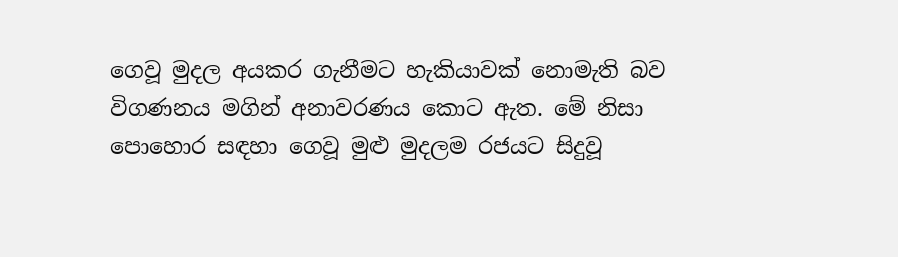ගෙවූ මුදල අයකර ගැනීමට හැකියාවක් නොමැති බව විගණනය මගින් අනාවරණය කොට ඇත. මේ නිසා පොහොර සඳහා ගෙවූ මුළු මුදලම රජයට සිදුවූ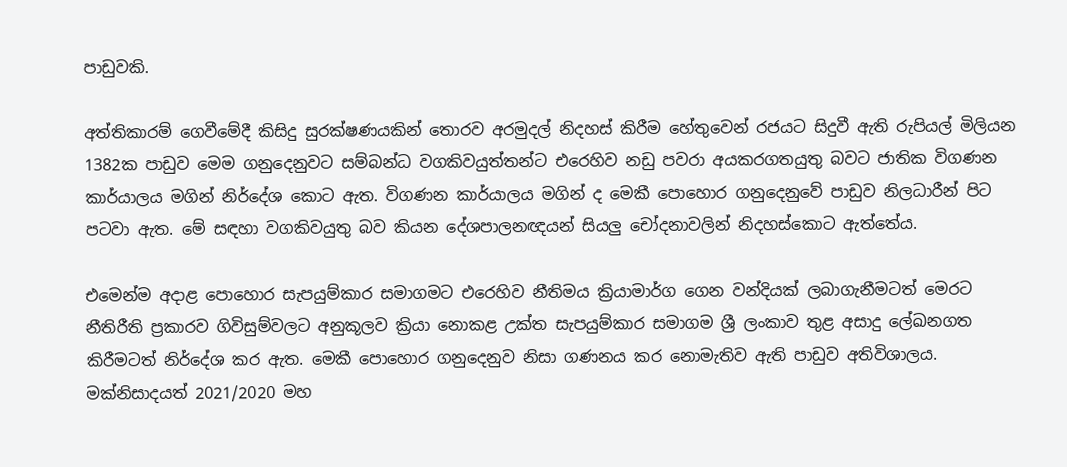පාඩුවකි.

අත්තිකාරම් ගෙවීමේදී කිසිදු සුරක්ෂණයකින් තොරව අරමුදල් නිදහස් කිරීම හේතුවෙන් රජයට සිදුවී ඇති රුපියල් මිලියන 1382ක පාඩුව මෙම ගනුදෙනුවට සම්බන්ධ වගකිවයුත්තන්ට එරෙහිව නඩු පවරා අයකරගතයුතු බවට ජාතික විගණන කාර්යාලය මගින් නිර්දේශ කොට ඇත. විගණන කාර්යාලය මගින් ද මෙකී පොහොර ගනුදෙනුවේ පාඩුව නිලධාරීන් පිට පටවා ඇත. මේ සඳහා වගකිවයුතු බව කියන දේශපාලනඥයන් සියලු චෝදනාවලින් නිදහස්කොට ඇත්තේය.

එමෙන්ම අදාළ පොහොර සැපයුම්කාර සමාගමට එරෙහිව නීතිමය ක්‍රියාමාර්ග ගෙන වන්දියක් ලබාගැනීමටත් මෙරට නීතිරීති ප්‍රකාරව ගිවිසුම්වලට අනුකූලව ක්‍රියා නොකළ උක්ත සැපයුම්කාර සමාගම ශ්‍රී ලංකාව තුළ අසාදු ලේඛනගත කිරීමටත් නිර්දේශ කර ඇත. මෙකී පොහොර ගනුදෙනුව නිසා ගණනය කර නොමැතිව ඇති පාඩුව අතිවිශාලය. මක්නිසාදයත් 2021/2020 මහ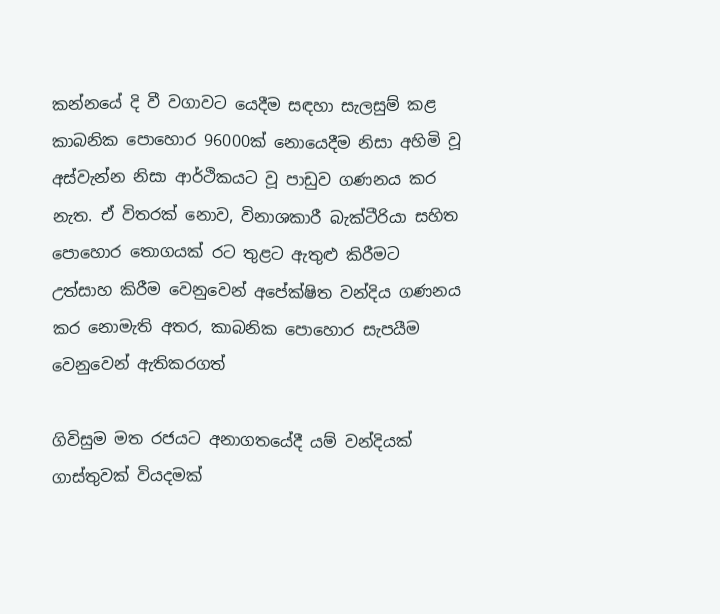කන්නයේ දි වී වගාවට යෙදීම සඳහා සැලසුම් කළ කාබනික පොහොර 96000ක් නොයෙදීම නිසා අහිමි වූ අස්වැන්න නිසා ආර්ථිකයට වූ පාඩුව ගණනය කර නැත. ඒ විතරක් නොව, විනාශකාරී බැක්ටීරියා සහිත පොහොර තොගයක් රට තුළට ඇතුළු කිරීමට උත්සාහ කිරීම වෙනුවෙන් අපේක්ෂිත වන්දිය ගණනය කර නොමැති අතර, කාබනික පොහොර සැපයීම වෙනුවෙන් ඇතිකරගත්

ගිවිසුම මත රජයට අනාගතයේදී යම් වන්දියක් ගාස්තුවක් වියදමක්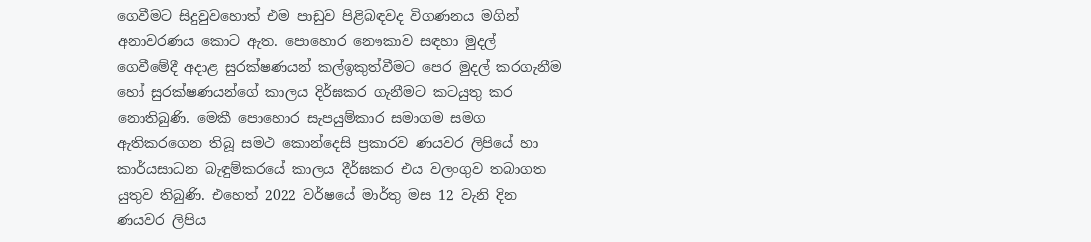ගෙවීමට සිදුවුවහොත් එම පාඩුව පිළිබඳවද විගණනය මගින් අනාවරණය කොට ඇත. පොහොර නෞකාව සඳහා මුදල් ගෙවීමේදී අදාළ සුරක්ෂණයන් කල්ඉකුත්වීමට පෙර මුදල් කරගැනීම හෝ සුරක්ෂණයන්ගේ කාලය දිර්ඝකර ගැනීමට කටයුතු කර නොතිබුණි. මෙකී පොහොර සැපයුම්කාර සමාගම සමග ඇතිකරගෙන තිබූ සමථ කොන්දෙසි ප්‍රකාරව ණයවර ලිපියේ හා කාර්යසාධන බැඳුම්කරයේ කාලය දීර්ඝකර එය වලංගුව තබාගත යුතුව තිබුණි. එහෙත් 2022 වර්ෂයේ මාර්තු මස 12 වැනි දින ණයවර ලිපිය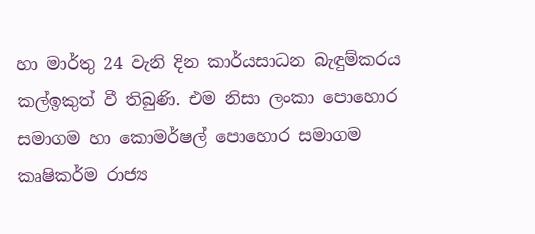හා මාර්තු 24 වැනි දින කාර්යසාධන බැඳුම්කරය කල්ඉකුත් වී තිබුණි. එම නිසා ලංකා පොහොර සමාගම හා කොමර්ෂල් පොහොර සමාගම කෘෂිකර්ම රාජ්‍ය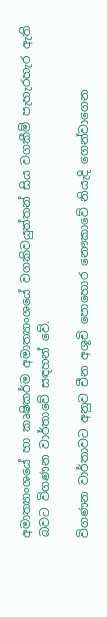අමාත්‍යාංශයේ හා කෘෂිකර්ම අමාත්‍යාංශයේ වගකිවයුත්තන් සිය වගකීම් පැහැරහැර ඇති බවට විගණන වාර්තාවේ සඳහන් වේ.

විගණන වාර්තාවට අනුව චීන අශූචි පොහොර නෞකාවේ නියැදි ගෙන්වාගෙන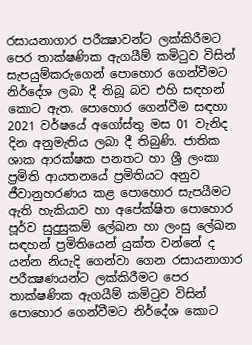රසායනාගාර පරීක්‍ෂාවන්ට ලක්කිරීමට පෙර තාක්ෂණික ඇගයීම් කමිටුව විසින් සැපයුම්කරුගෙන් පොහොර ගෙන්වීමට නිර්දේශ ලබා දී තිබූ බව එහි සඳහන් කොට ඇත. පොහොර ගෙන්වීම සඳහා 2021 වර්ෂයේ අගෝස්තු මස 01 වැනිද දින අනුමැතිය ලබා දී තිබුණි. ජාතික ශාක ආරක්ෂක පනතට හා ශ්‍රී ලංකා ප්‍රමිති ආයතනයේ ප්‍රමිතියට අනුව ජීවානුහරණය කළ පොහොර සැපයීමට ඇති හැකියාව හා අපේක්ෂිත පොහොර පූර්ව සුදුසුකම් ලේඛන හා ලංසු ලේඛන සඳහන් ප්‍රමිතියෙන් යුක්ත වන්නේ ද යන්න නියැදි ගෙන්වා ගෙන රසායනාගාර පරීක්‍ෂණයන්ට ලක්කිරීමට පෙර තාක්ෂණික ඇගයීම් කමිටුව විසින් පොහොර ගෙන්වීමට නිර්දේශ කොට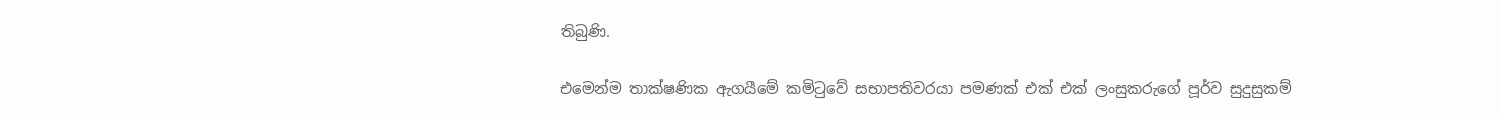තිබුණි.

එමෙන්ම තාක්ෂණික ඇගයීමේ කමිටුවේ සභාපතිවරයා පමණක් එක් එක් ලංසුකරුගේ පූර්ව සුදුසුකම්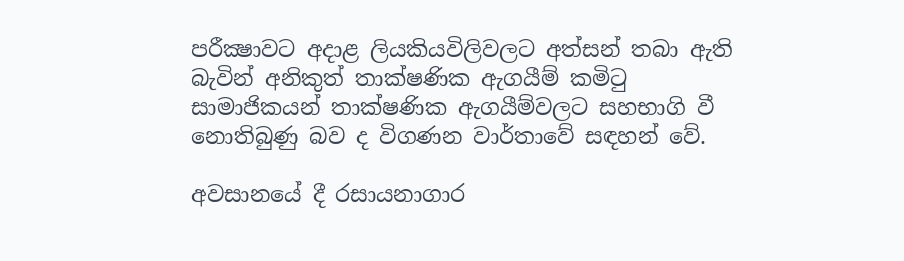පරීක්‍ෂාවට අදාළ ලියකියවිලිවලට අත්සන් තබා ඇති බැවින් අනිකුත් තාක්ෂණික ඇගයීම් කමිටු සාමාජිකයන් තාක්ෂණික ඇගයීම්වලට සහභාගි වී නොතිබුණු බව ද විගණන වාර්තාවේ සඳහන් වේ.

අවසානයේ දී රසායනාගාර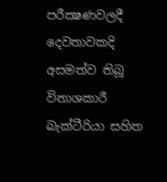පරීක්‍ෂණවලදී දෙවතාවකදි අසමත්ව තිබූ විනාශකාරී බැක්ටීරියා සහිත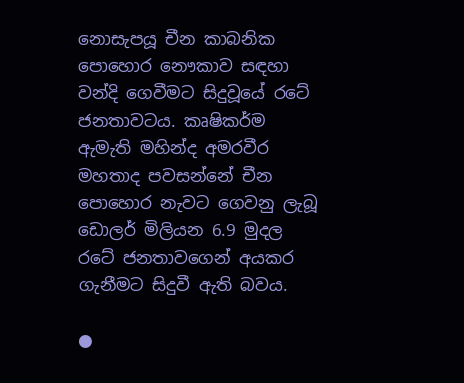නොසැපයූ චීන කාබනික පොහොර නෞකාව සඳහා වන්දි ගෙවීමට සිදුවූයේ රටේ ජනතාවටය. කෘෂිකර්ම ඇමැති මහින්ද අමරවීර මහතාද පවසන්නේ චීන පොහොර නැවට ගෙවනු ලැබූ ඩොලර් මිලියන 6.9 මුදල රටේ ජනතාවගෙන් අයකර ගැනීමට සිදුවී ඇති බවය.

●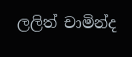ලලිත් චාමින්ද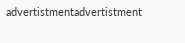advertistmentadvertistment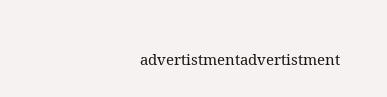advertistmentadvertistment